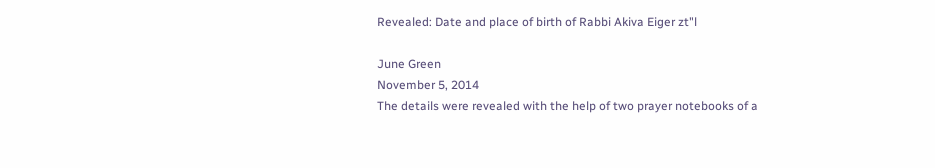Revealed: Date and place of birth of Rabbi Akiva Eiger zt"l

June Green
November 5, 2014
The details were revealed with the help of two prayer notebooks of a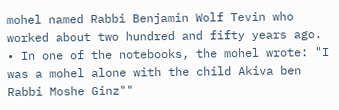mohel named Rabbi Benjamin Wolf Tevin who worked about two hundred and fifty years ago. • In one of the notebooks, the mohel wrote: "I was a mohel alone with the child Akiva ben Rabbi Moshe Ginz""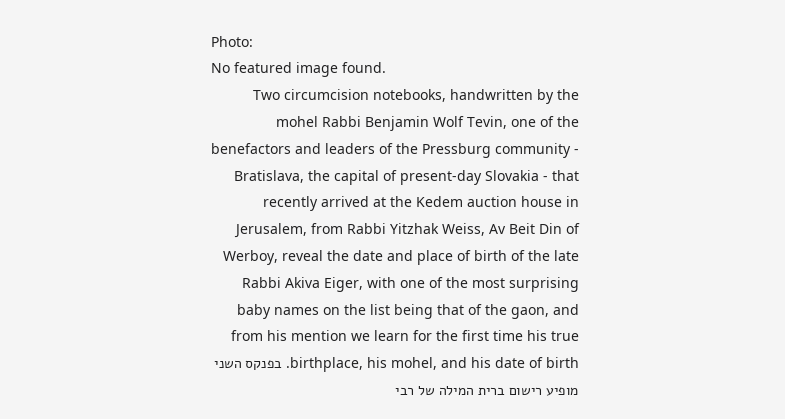Photo:
No featured image found.
Two circumcision notebooks, handwritten by the mohel Rabbi Benjamin Wolf Tevin, one of the benefactors and leaders of the Pressburg community - Bratislava, the capital of present-day Slovakia - that recently arrived at the Kedem auction house in Jerusalem, from Rabbi Yitzhak Weiss, Av Beit Din of Werboy, reveal the date and place of birth of the late Rabbi Akiva Eiger, with one of the most surprising baby names on the list being that of the gaon, and from his mention we learn for the first time his true birthplace, his mohel, and his date of birth. בפנקס השני מופיע רישום ברית המילה של רבי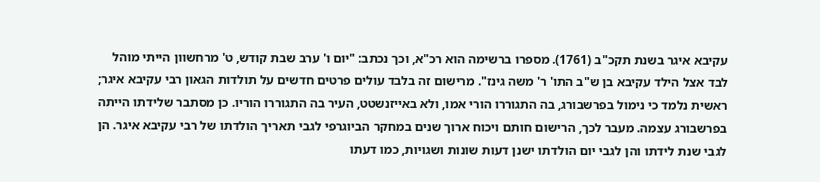עקיבא איגר בשנת תקכ"ב (1761). מספרו ברשימה הוא רכ"א, וכך נכתב: "יום ו' ערב שבת קודש, ט' מרחשוון הייתי מוהל לבד אצל הילד עקיבא בן ש"ב התו' ר' משה גינז". מרישום זה בלבד עולים פרטים חדשים על תולדות הגאון רבי עקיבא איגר; ראשית נלמד כי נימול בפרשבורג, בה התגוררו הורי אמו, ולא באייזנשטט, העיר בה התגוררו הוריו. כן מסתבר שלידתו הייתה בפרשבורג עצמה. מעבר לכך, הרישום חותם ויכוח ארוך שנים במחקר הביוגרפי לגבי תאריך הולדתו של רבי עקיבא איגר. הן לגבי שנת לידתו והן לגבי יום הולדתו ישנן דעות שונות ושגויות, כמו דעתו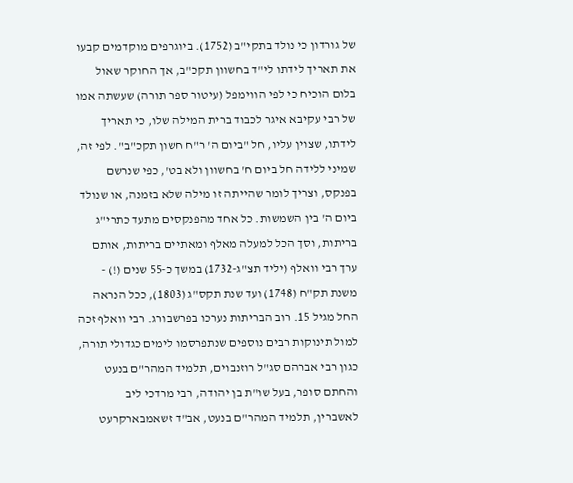של גורדון כי נולד בתקי"ב (1752). ביוגרפים מוקדמים קבעו את תאריך לידתו לי"ד בחשוון תקכ"ב, אך החוקר שאול בלום הוכיח כי לפי הווימפל (עיטור ספר תורה) שעשתה אמו של רבי עקיבא איגר לכבוד ברית המילה שלו, כי תאריך לידתו, שצוין עליו, חל "ביום ה' ר"ח חשון תקכ"ב". לפי זה, שמיני ללידה חל ביום ח' בחשוון ולא בט', כפי שנרשם בפנקס, וצריך לומר שהייתה זו מילה שלא בזמנה, או שנולד ביום ה' בין השמשות. כל אחד מהפנקסים מתעד כתרי"ג בריתות, וסך הכל למעלה מאלף ומאתיים בריתות, אותם ערך רבי וואלף (יליד תצ"ג-1732) במשך כ-55 שנים (!) - משנת תק"ח (1748) ועד שנת תקס"ג (1803), ככל הנראה החל מגיל 15. רוב הבריתות נערכו בפרשבורג. רבי וואלף זכה למול תינוקות רבים נוספים שנתפרסמו לימים כגדולי תורה, כגון רבי אברהם סג"ל רוזנבוים, תלמיד המהר"ם בנעט והחתם סופר, בעל שו"ת בן יהודה, רבי מרדכי ליב לאשברין, תלמיד המהר"ם בנעט, אב"ד זשאמבארקרעט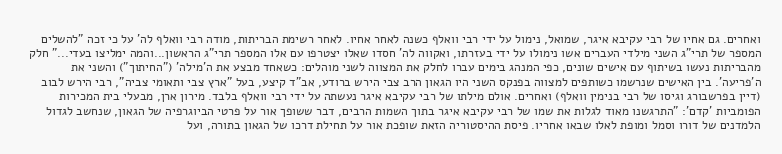ואחרים. גם אחיו של רבי עקיבא איגר, שמואל, נימול על ידי רבי וואלף כשנה לאחר אחיו. לאחר רשימת הבריתות, מודה רבי וואלף לה' על כי זכה "להשלים המספר של תרי"ג השני מילדי העברים אשו נימולו על ידי בעזרתו, ואקווה לה' חסדו שאלו יצטרפו עם אלו המספר תרי"ג הראשון...והמה ימליצו בעדי..." חלק מהבריתות נעשו בשיתוף עם אישים שונים, כפי המנהג בימים עברו לחלק את המצווה לשני מוהלים: כשאחד מבצע את ה'מילה' ("החיתוך") והשני את ה'פריעה'. בין האישים שנרשמו כשותפים למצווה בפנקס השני היו הגאון הרב צבי הירש ברודע, אב"ד קיצע, בעל "ארץ צבי ותאומי צביה", רבי הירש לבוב (דיין בפרשבורג וגיסו של רבי בנימין וואלף) ואחרים. אולם מילתו של רבי עקיבא איגר נעשתה על ידי רבי וואלף בלבד. מירון ארן, מבעלי בית המכירות הפומביות 'קדם': "התרגשנו מאוד לגלות את שמו של רבי עקיבא איגר בתוך השמות הרבים, דבר ששופך אור על פרטי הביוגרפיה של הגאון, שנחשב לגדול הלמדנים של דורו וסמל ומופת לאלו שבאו אחריו. פיסת ההיסטוריה הזאת שופכת אור על תחילת דרכו של הגאון בתורה, ועל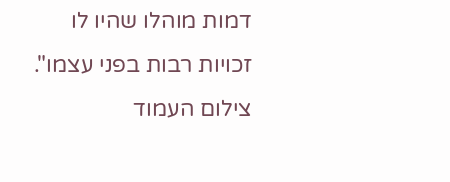דמות מוהלו שהיו לו זכויות רבות בפני עצמו". צילום העמוד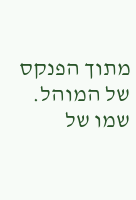מתוך הפנקס של המוהל. שמו של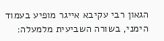הגאון רבי עקיבא אייגר מופיע בעמוד הימני, בשורה השביעית מלמעלה: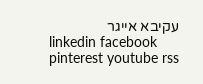עקיבא אייגר
linkedin facebook pinterest youtube rss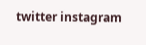twitter instagram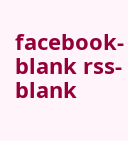facebook-blank rss-blank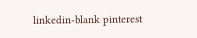linkedin-blank pinterest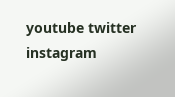youtube twitter instagram